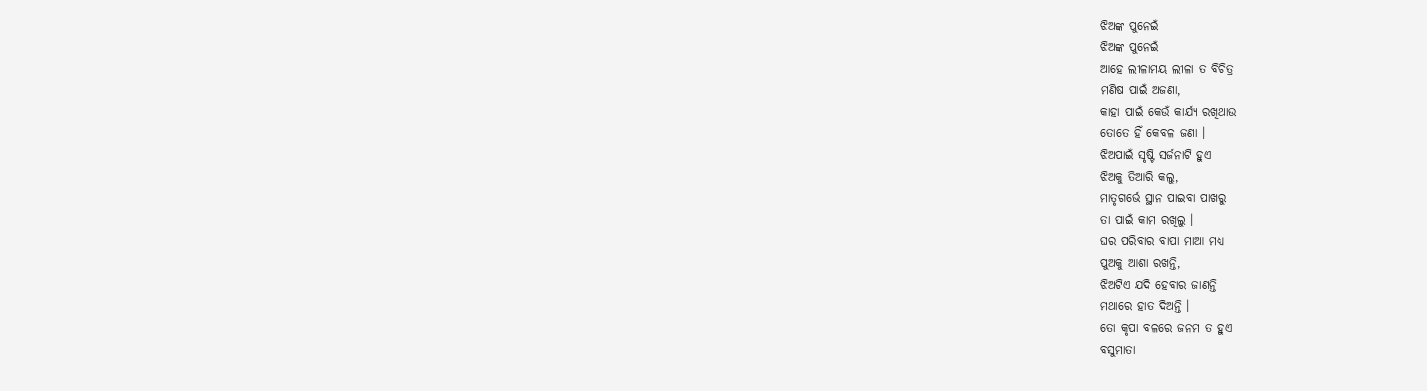ଝିଅଙ୍କ ପୁନେଇଁ
ଝିଅଙ୍କ ପୁନେଇଁ
ଆହେ ଲୀଳାମୟ ଲୀଳା ତ ବିଚିତ୍ର
ମଣିଷ ପାଇଁ ଅଜଣା,
କାହା ପାଇଁ କେଉଁ କାର୍ଯ୍ୟ ରଖିଥାଉ
ତୋତେ ହିଁ କେବଳ ଜଣା ।
ଝିଅପାଇଁ ସୃଷ୍ଟି ସର୍ଜନାଟି ହୁଏ
ଝିଅକୁ ତିଆରି କଲୁ,
ମାତୃଗର୍ଭେ ସ୍ଥାନ ପାଇବା ପାଖରୁ
ତା ପାଇଁ କାମ ରଖିଲୁ ।
ଘର ପରିବାର ବାପା ମାଆ ମଧ୍ୟ
ପୁଅକୁ ଆଶା ରଖନ୍ତି,
ଝିଅଟିଏ ଯଦି ହେବାର ଜାଣନ୍ତି
ମଥାରେ ହାତ ଦିଅନ୍ତି ।
ତୋ କୃପା ବଳରେ ଜନମ ତ ହୁଏ
ବସୁମାତା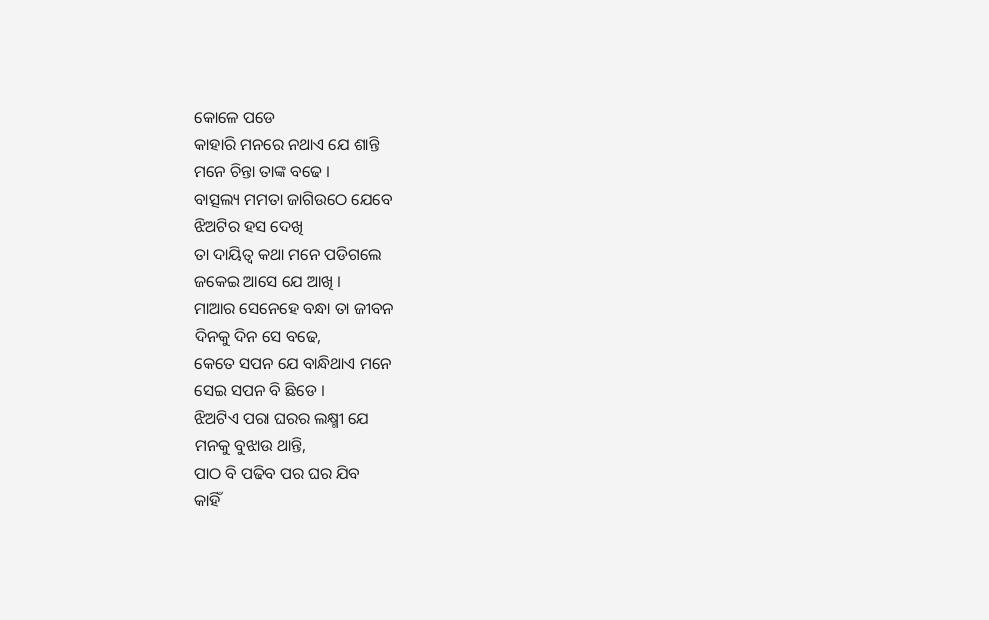କୋଳେ ପଡେ
କାହାରି ମନରେ ନଥାଏ ଯେ ଶାନ୍ତି
ମନେ ଚିନ୍ତା ତାଙ୍କ ବଢେ ।
ବାତ୍ସଲ୍ୟ ମମତା ଜାଗିଉଠେ ଯେବେ
ଝିଅଟିର ହସ ଦେଖି
ତା ଦାୟିତ୍ୱ କଥା ମନେ ପଡିଗଲେ
ଜକେଇ ଆସେ ଯେ ଆଖି ।
ମାଆର ସେନେହେ ବନ୍ଧା ତା ଜୀବନ
ଦିନକୁ ଦିନ ସେ ବଢେ,
କେତେ ସପନ ଯେ ବାନ୍ଧିଥାଏ ମନେ
ସେଇ ସପନ ବି ଛିଡେ ।
ଝିଅଟିଏ ପରା ଘରର ଲକ୍ଷ୍ମୀ ଯେ
ମନକୁ ବୁଝାଉ ଥାନ୍ତି,
ପାଠ ବି ପଢିବ ପର ଘର ଯିବ
କାହିଁ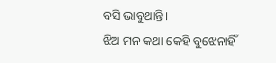ବସି ଭାବୁଥାନ୍ତି।
ଝିଅ ମନ କଥା କେହି ବୁଝେନାହିଁ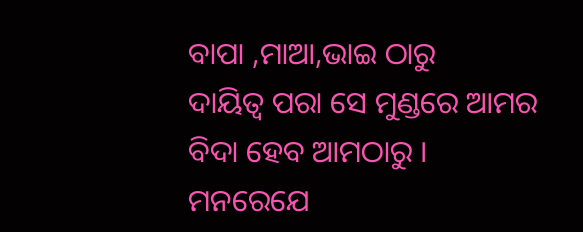ବାପା ,ମାଆ,ଭାଇ ଠାରୁ
ଦାୟିତ୍ୱ ପରା ସେ ମୁଣ୍ଡରେ ଆମର
ବିଦା ହେବ ଆମଠାରୁ ।
ମନରେଯେ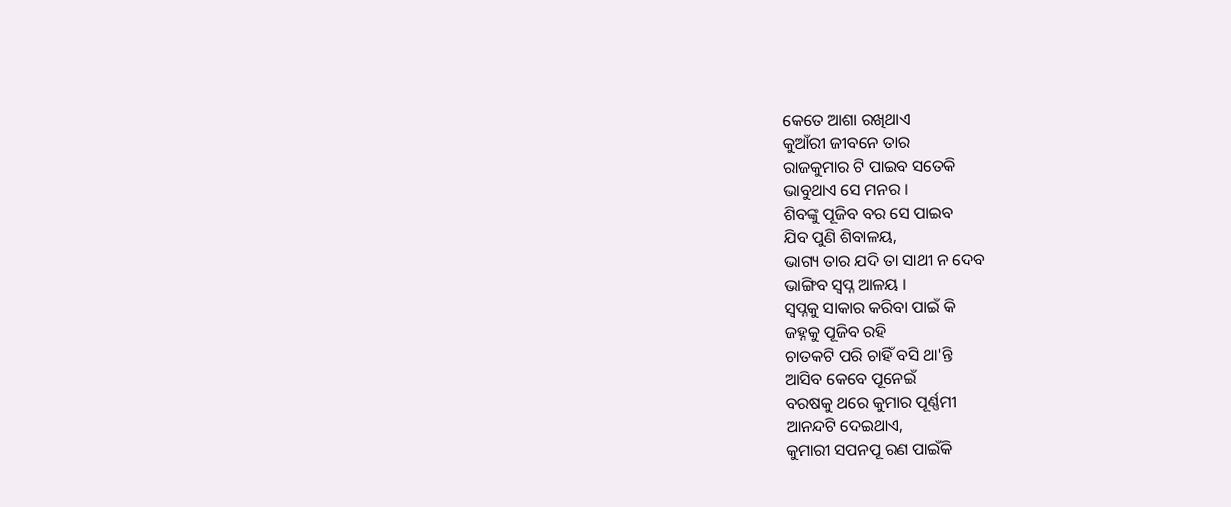କେତେ ଆଶା ରଖିଥାଏ
କୁଆଁରୀ ଜୀବନେ ତାର
ରାଜକୁମାର ଟି ପାଇବ ସତେକି
ଭାବୁଥାଏ ସେ ମନର ।
ଶିବଙ୍କୁ ପୂଜିବ ବର ସେ ପାଇବ
ଯିବ ପୁଣି ଶିବାଳୟ,
ଭାଗ୍ୟ ତାର ଯଦି ତା ସାଥୀ ନ ଦେବ
ଭାଙ୍ଗିବ ସ୍ୱପ୍ନ ଆଳୟ ।
ସ୍ୱପ୍ନକୁ ସାକାର କରିବା ପାଇଁ କି
ଜହ୍ନକୁ ପୂଜିବ ରହି
ଚାତକଟି ପରି ଚାହିଁ ବସି ଥା'ନ୍ତି
ଆସିବ କେବେ ପୂନେଇଁ
ବରଷକୁ ଥରେ କୁମାର ପୂର୍ଣ୍ଣମୀ
ଆନନ୍ଦଟି ଦେଇଥାଏ,
କୁମାରୀ ସପନପୂ ରଣ ପାଇଁକି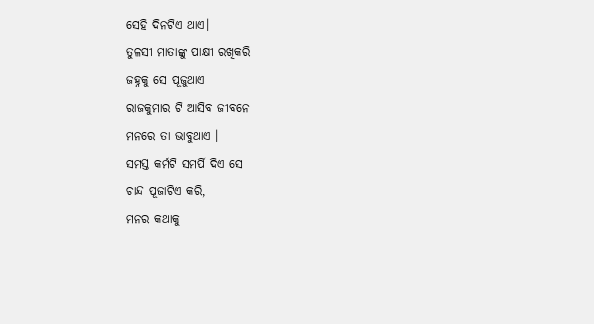ସେହି ଦିନଟିଏ ଥାଏ।
ତୁଳସୀ ମାତାଙ୍କୁ ପାକ୍ଷୀ ରଖିକରି
ଜହ୍ନକୁ ସେ ପୂଜୁଥାଏ
ରାଜକୁମାର ଟି ଆସିବ ଜୀବନେ
ମନରେ ତା ଭାବୁଥାଏ ।
ସମସ୍ତ କର୍ମଟି ସମର୍ପି ଦିଏ ସେ
ଚାନ୍ଦ ପୂଜାଟିଏ କରି,
ମନର କଥାକୁ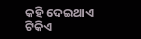କହି ଦେଇଥାଏ
ଟିକିଏ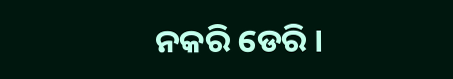ନକରି ଡେରି ।